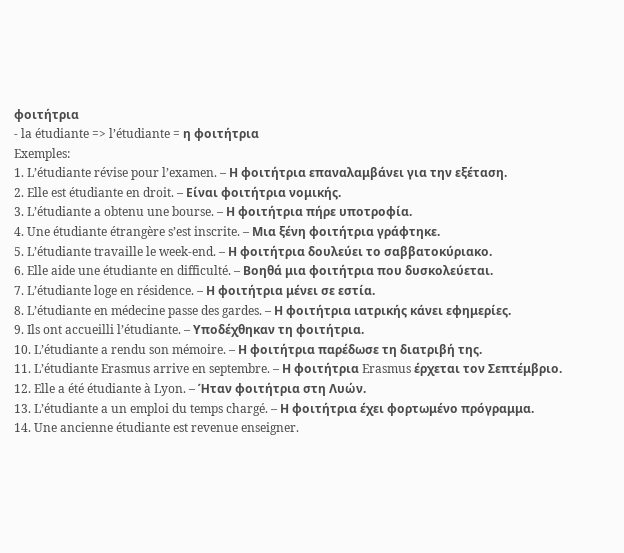φοιτήτρια
- la étudiante => l’étudiante = η φοιτήτρια
Exemples:
1. L’étudiante révise pour l’examen. – Η φοιτήτρια επαναλαμβάνει για την εξέταση.
2. Elle est étudiante en droit. – Είναι φοιτήτρια νομικής.
3. L’étudiante a obtenu une bourse. – Η φοιτήτρια πήρε υποτροφία.
4. Une étudiante étrangère s’est inscrite. – Μια ξένη φοιτήτρια γράφτηκε.
5. L’étudiante travaille le week-end. – Η φοιτήτρια δουλεύει το σαββατοκύριακο.
6. Elle aide une étudiante en difficulté. – Βοηθά μια φοιτήτρια που δυσκολεύεται.
7. L’étudiante loge en résidence. – Η φοιτήτρια μένει σε εστία.
8. L’étudiante en médecine passe des gardes. – Η φοιτήτρια ιατρικής κάνει εφημερίες.
9. Ils ont accueilli l’étudiante. – Υποδέχθηκαν τη φοιτήτρια.
10. L’étudiante a rendu son mémoire. – Η φοιτήτρια παρέδωσε τη διατριβή της.
11. L’étudiante Erasmus arrive en septembre. – Η φοιτήτρια Erasmus έρχεται τον Σεπτέμβριο.
12. Elle a été étudiante à Lyon. – Ήταν φοιτήτρια στη Λυών.
13. L’étudiante a un emploi du temps chargé. – Η φοιτήτρια έχει φορτωμένο πρόγραμμα.
14. Une ancienne étudiante est revenue enseigner.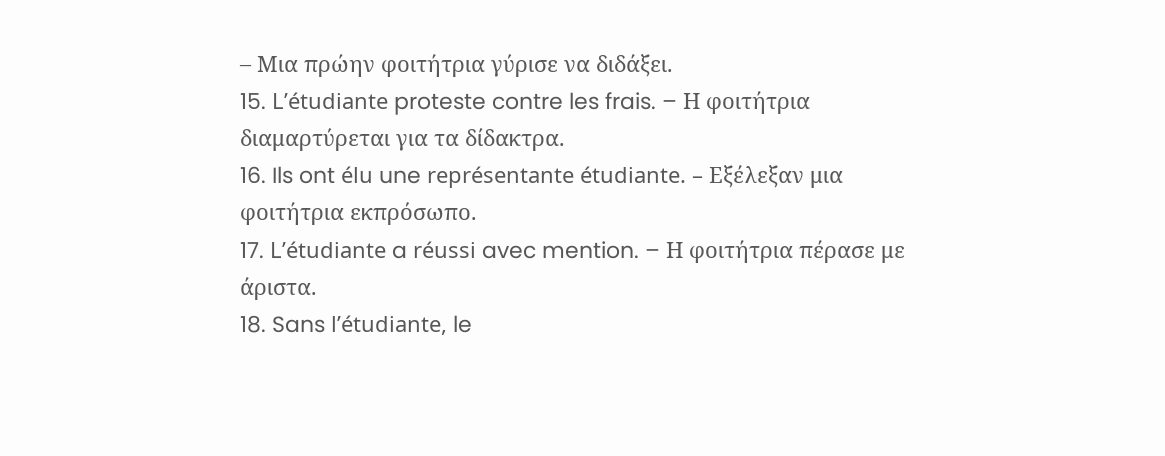– Μια πρώην φοιτήτρια γύρισε να διδάξει.
15. L’étudiante proteste contre les frais. – Η φοιτήτρια διαμαρτύρεται για τα δίδακτρα.
16. Ils ont élu une représentante étudiante. – Εξέλεξαν μια φοιτήτρια εκπρόσωπο.
17. L’étudiante a réussi avec mention. – Η φοιτήτρια πέρασε με άριστα.
18. Sans l’étudiante, le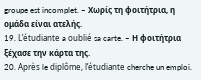groupe est incomplet. – Χωρίς τη φοιτήτρια, η ομάδα είναι ατελής.
19. L’étudiante a oublié sa carte. – Η φοιτήτρια ξέχασε την κάρτα της.
20. Après le diplôme, l’étudiante cherche un emploi.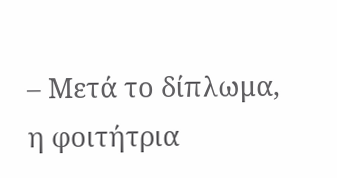– Μετά το δίπλωμα, η φοιτήτρια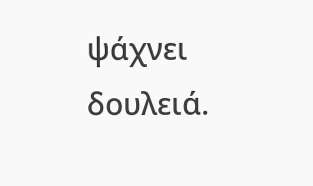ψάχνει δουλειά.